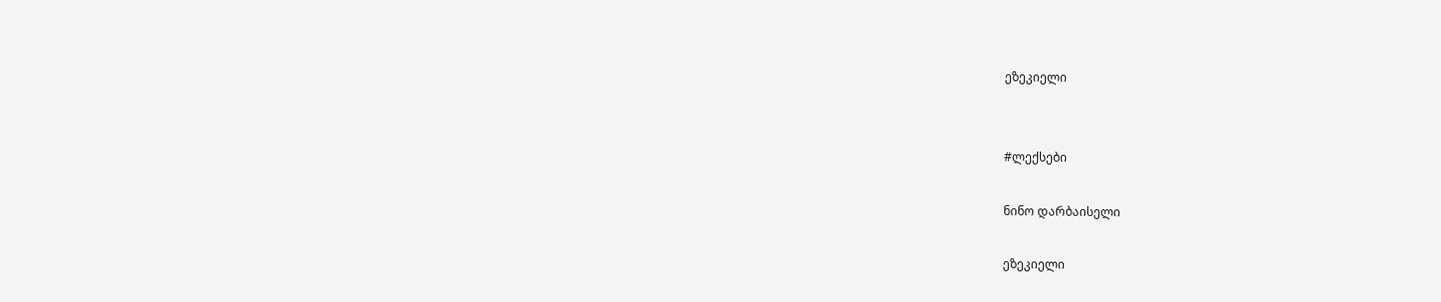ეზეკიელი


#ლექსები

ნინო დარბაისელი

ეზეკიელი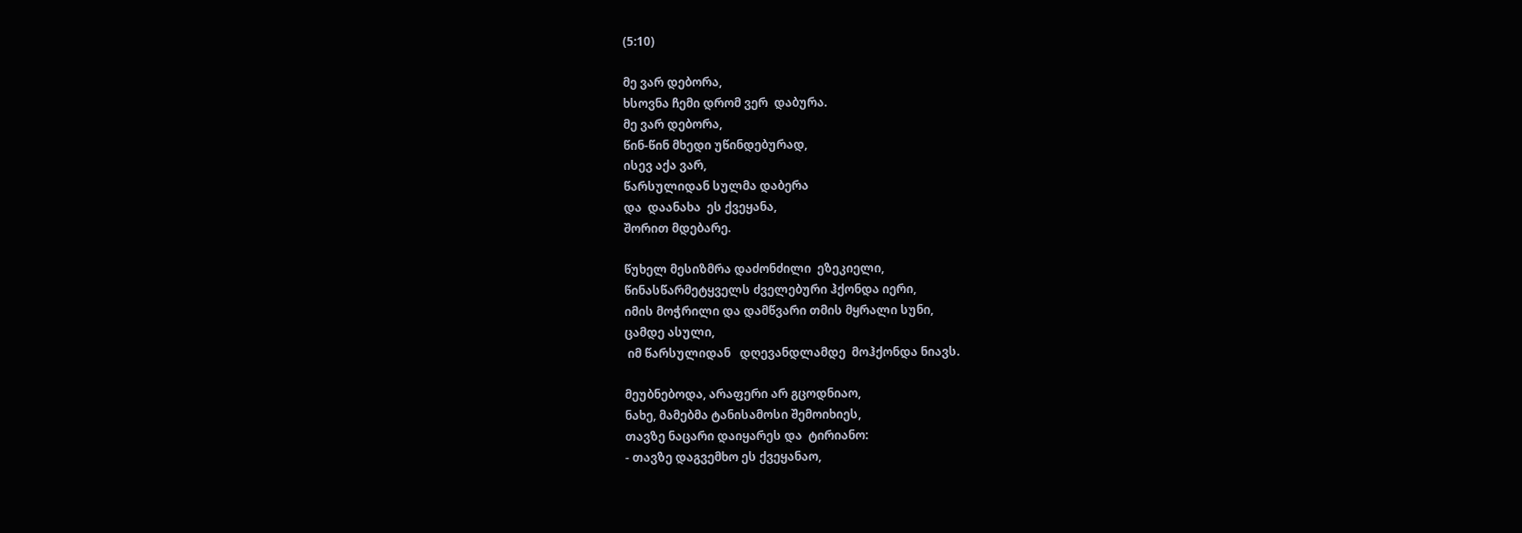(5:10)

მე ვარ დებორა,
ხსოვნა ჩემი დრომ ვერ  დაბურა.
მე ვარ დებორა,
წინ-წინ მხედი უწინდებურად,
ისევ აქა ვარ,
წარსულიდან სულმა დაბერა
და  დაანახა  ეს ქვეყანა,
შორით მდებარე.

წუხელ მესიზმრა დაძონძილი  ეზეკიელი,
წინასწარმეტყველს ძველებური ჰქონდა იერი,
იმის მოჭრილი და დამწვარი თმის მყრალი სუნი,
ცამდე ასული,
 იმ წარსულიდან   დღევანდლამდე  მოჰქონდა ნიავს.

მეუბნებოდა, არაფერი არ გცოდნიაო,
ნახე, მამებმა ტანისამოსი შემოიხიეს,
თავზე ნაცარი დაიყარეს და  ტირიანო:
- თავზე დაგვემხო ეს ქვეყანაო,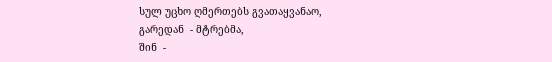სულ უცხო ღმერთებს გვათაყვანაო,
გარედან  - მტრებმა,
შინ  -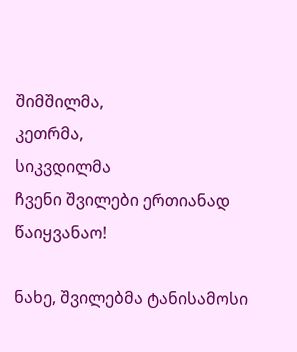შიმშილმა,
კეთრმა,
სიკვდილმა
ჩვენი შვილები ერთიანად  წაიყვანაო!

ნახე, შვილებმა ტანისამოსი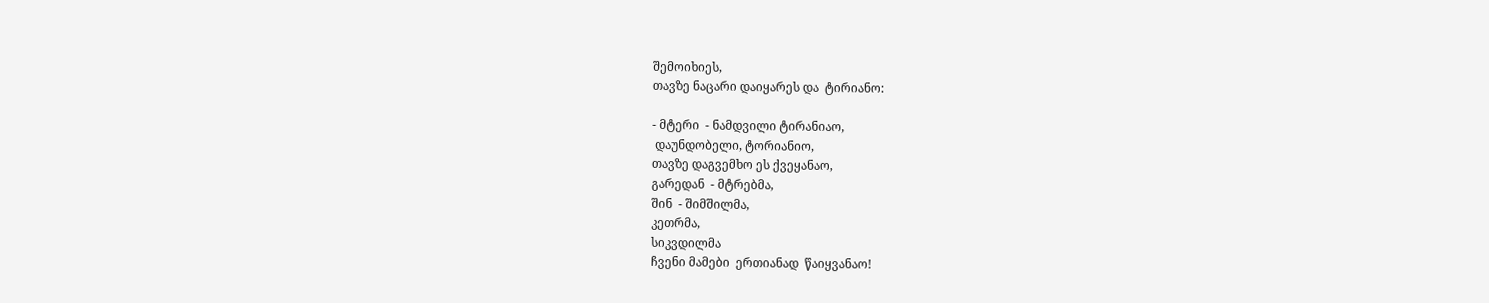შემოიხიეს,
თავზე ნაცარი დაიყარეს და  ტირიანო:

- მტერი  - ნამდვილი ტირანიაო,
 დაუნდობელი, ტორიანიო,
თავზე დაგვემხო ეს ქვეყანაო,
გარედან  - მტრებმა,
შინ  - შიმშილმა,
კეთრმა,
სიკვდილმა
ჩვენი მამები  ერთიანად  წაიყვანაო!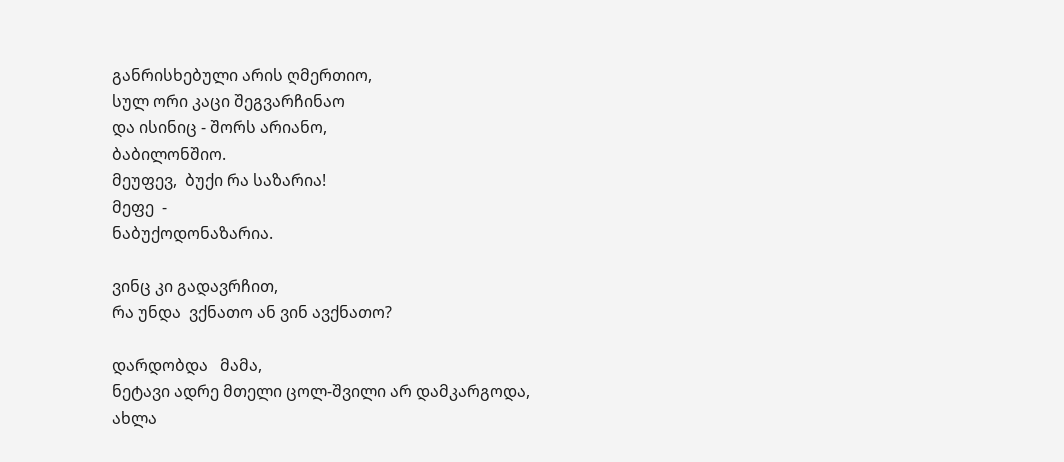განრისხებული არის ღმერთიო,
სულ ორი კაცი შეგვარჩინაო
და ისინიც - შორს არიანო,
ბაბილონშიო.
მეუფევ,  ბუქი რა საზარია!
მეფე  -
ნაბუქოდონაზარია.

ვინც კი გადავრჩით,
რა უნდა  ვქნათო ან ვინ ავქნათო?

დარდობდა   მამა,
ნეტავი ადრე მთელი ცოლ-შვილი არ დამკარგოდა,
ახლა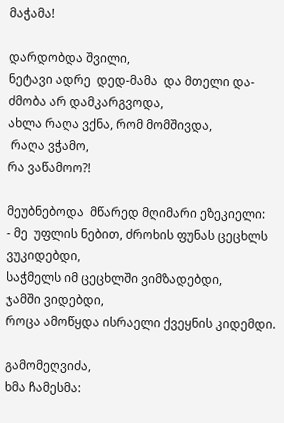მაჭამა!

დარდობდა შვილი,
ნეტავი ადრე  დედ-მამა  და მთელი და-ძმობა არ დამკარგვოდა,
ახლა რაღა ვქნა, რომ მომშივდა,
 რაღა ვჭამო,
რა ვაწამოო?!

მეუბნებოდა  მწარედ მღიმარი ეზეკიელი:
- მე  უფლის ნებით, ძროხის ფუნას ცეცხლს ვუკიდებდი,
საჭმელს იმ ცეცხლში ვიმზადებდი,
ჯამში ვიდებდი,
როცა ამოწყდა ისრაელი ქვეყნის კიდემდი.

გამომეღვიძა,
ხმა ჩამესმა: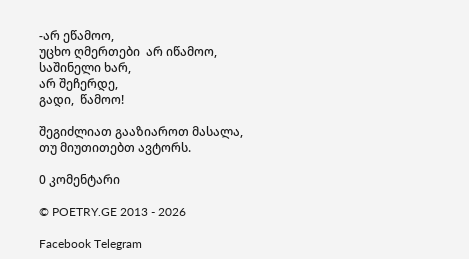-არ ეწამოო,
უცხო ღმერთები  არ იწამოო,
საშინელი ხარ,
არ შეჩერდე,
გადი,  წამოო!

შეგიძლიათ გააზიაროთ მასალა, თუ მიუთითებთ ავტორს.

0 კომენტარი

© POETRY.GE 2013 - 2026

Facebook Telegram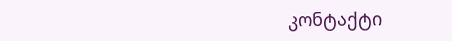კონტაქტი